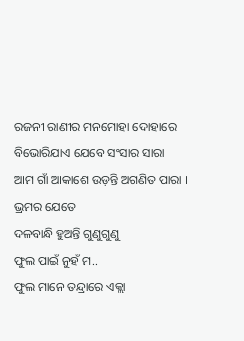ରଜନୀ ରାଣୀର ମନମୋହା ଦୋହାରେ
ବିଭୋରିଯାଏ ଯେବେ ସଂସାର ସାରା
ଆମ ଗାଁ ଆକାଶେ ଉଡ଼ନ୍ତି ଅଗଣିତ ପାରା ।
ଭ୍ରମର ଯେତେ
ଦଳବାନ୍ଧି ହୁଅନ୍ତି ଗୁଣୁଗୁଣୁ
ଫୁଲ ପାଇଁ ନୁହଁ ମ..
ଫୁଲ ମାନେ ତନ୍ଦ୍ରାରେ ଏକ୍ଲା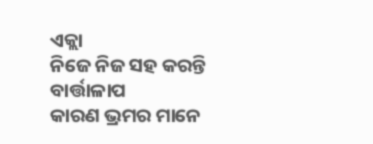ଏକ୍ଲା
ନିଜେ ନିଜ ସହ କରନ୍ତି ବାର୍ତ୍ତାଳାପ
କାରଣ ଭ୍ରମର ମାନେ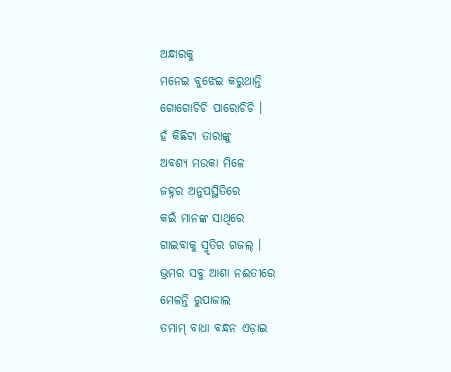ଅନ୍ଧାରକୁ
ମନେଇ ବୁଝେଇ କରୁଥାନ୍ତି
ଗୋଗୋଚିଚି ପାରୋଚିଚି ।
ହଁ କିଛିଟା ତାରାଙ୍କୁ
ଅବଶ୍ୟ ମଉକା ମିଳେ
ଜହ୍ନର ଅନୁପସ୍ଥିତିରେ
କଇଁ ମାନଙ୍କ ସାଥିରେ
ଗାଇବାକୁ ସ୍ମୃତିର ଗଜଲ୍ ।
ଭ୍ରମର ସବୁ ଆଶା ନଈତୀରେ
ମେଳନ୍ତି ରୁପାଜାଲ
ତମାମ୍ ବାଧା ବନ୍ଧନ ଏଡ଼ାଇ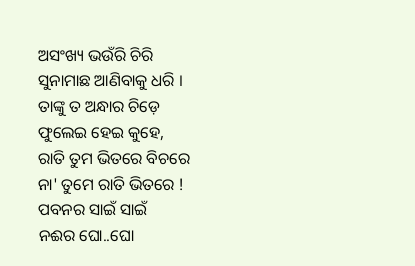ଅସଂଖ୍ୟ ଭଉଁରି ଚିରି
ସୁନାମାଛ ଆଣିବାକୁ ଧରି ।
ତାଙ୍କୁ ତ ଅନ୍ଧାର ଚିଡ଼େ
ଫୁଲେଇ ହେଇ କୁହେ,
ରାତି ତୁମ ଭିତରେ ବିଚରେ
ନା' ତୁମେ ରାତି ଭିତରେ !
ପବନର ସାଇଁ ସାଇଁ
ନଈର ଘୋ..ଘୋ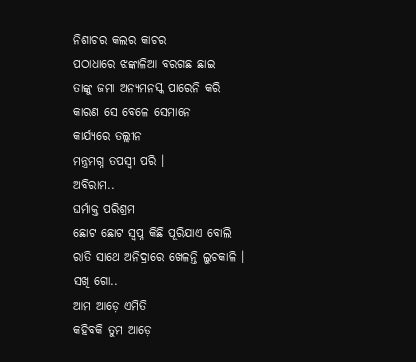ନିଶାଚର କଲର କାଚର
ପଠାଧାରେ ଝଙ୍କାଳିଆ ବରଗଛ ଛାଇ
ତାଙ୍କୁ ଜମା ଅନ୍ୟମନସ୍କ ପାରେନି କରି
କାରଣ ସେ ବେଳେ ସେମାନେ
କାର୍ଯ୍ୟରେ ତଲ୍ଲୀନ
ମନ୍ତ୍ରମଗ୍ନ ତପସ୍ୱୀ ପରି ।
ଅବିରାମ..
ଘର୍ମାକ୍ତ ପରିଶ୍ରମ
ଛୋଟ ଛୋଟ ସ୍ବପ୍ନ କିଛି ପୂରିଯାଏ ବୋଲି
ରାତି ସାଥେ ଅନିଦ୍ରାରେ ଖେଳନ୍ତି ଲୁଚକାଳି ।
ସଖି ଗୋ..
ଆମ ଆଡ଼େ ଏମିତି
କହିବକି ତୁମ ଆଡ଼େ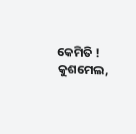କେମିତି !
କୁଶମେଲ,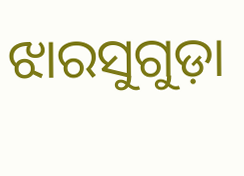ଝାରସୁଗୁଡ଼ା